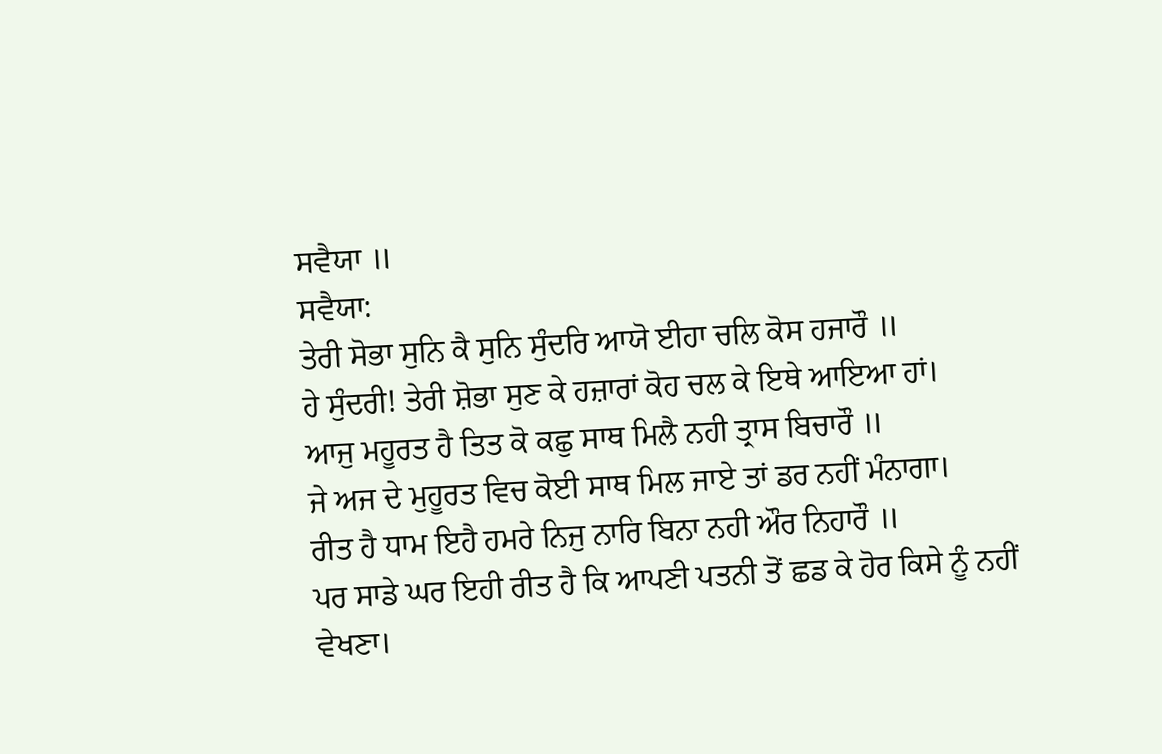ਸਵੈਯਾ ॥
ਸਵੈਯਾ:
ਤੇਰੀ ਸੋਭਾ ਸੁਨਿ ਕੈ ਸੁਨਿ ਸੁੰਦਰਿ ਆਯੋ ਈਹਾ ਚਲਿ ਕੋਸ ਹਜਾਰੌ ॥
ਹੇ ਸੁੰਦਰੀ! ਤੇਰੀ ਸ਼ੋਭਾ ਸੁਣ ਕੇ ਹਜ਼ਾਰਾਂ ਕੋਹ ਚਲ ਕੇ ਇਥੇ ਆਇਆ ਹਾਂ।
ਆਜੁ ਮਹੂਰਤ ਹੈ ਤਿਤ ਕੋ ਕਛੁ ਸਾਥ ਮਿਲੈ ਨਹੀ ਤ੍ਰਾਸ ਬਿਚਾਰੌ ॥
ਜੇ ਅਜ ਦੇ ਮੁਹੂਰਤ ਵਿਚ ਕੋਈ ਸਾਥ ਮਿਲ ਜਾਏ ਤਾਂ ਡਰ ਨਹੀਂ ਮੰਨਾਗਾ।
ਰੀਤ ਹੈ ਧਾਮ ਇਹੈ ਹਮਰੇ ਨਿਜੁ ਨਾਰਿ ਬਿਨਾ ਨਹੀ ਔਰ ਨਿਹਾਰੌ ॥
ਪਰ ਸਾਡੇ ਘਰ ਇਹੀ ਰੀਤ ਹੈ ਕਿ ਆਪਣੀ ਪਤਨੀ ਤੋਂ ਛਡ ਕੇ ਹੋਰ ਕਿਸੇ ਨੂੰ ਨਹੀਂ ਵੇਖਣਾ।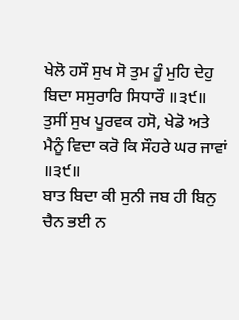ਖੇਲੋ ਹਸੌ ਸੁਖ ਸੋ ਤੁਮ ਹੂੰ ਮੁਹਿ ਦੇਹੁ ਬਿਦਾ ਸਸੁਰਾਰਿ ਸਿਧਾਰੌ ॥੩੯॥
ਤੁਸੀਂ ਸੁਖ ਪੂਰਵਕ ਹਸੋ, ਖੇਡੋ ਅਤੇ ਮੈਨੂੰ ਵਿਦਾ ਕਰੋ ਕਿ ਸੌਹਰੇ ਘਰ ਜਾਵਾਂ ॥੩੯॥
ਬਾਤ ਬਿਦਾ ਕੀ ਸੁਨੀ ਜਬ ਹੀ ਬਿਨੁ ਚੈਨ ਭਈ ਨ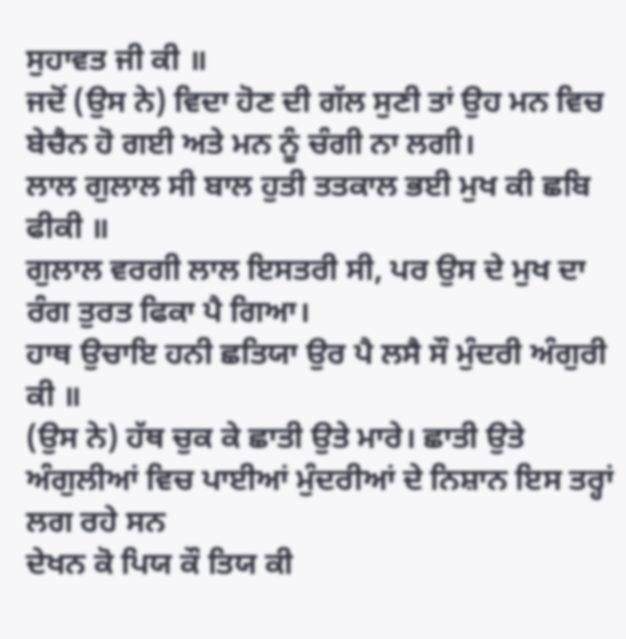ਸੁਹਾਵਤ ਜੀ ਕੀ ॥
ਜਦੋਂ (ਉਸ ਨੇ) ਵਿਦਾ ਹੋਣ ਦੀ ਗੱਲ ਸੁਣੀ ਤਾਂ ਉਹ ਮਨ ਵਿਚ ਬੇਚੈਨ ਹੋ ਗਈ ਅਤੇ ਮਨ ਨੂੰ ਚੰਗੀ ਨਾ ਲਗੀ।
ਲਾਲ ਗੁਲਾਲ ਸੀ ਬਾਲ ਹੁਤੀ ਤਤਕਾਲ ਭਈ ਮੁਖ ਕੀ ਛਬਿ ਫੀਕੀ ॥
ਗੁਲਾਲ ਵਰਗੀ ਲਾਲ ਇਸਤਰੀ ਸੀ, ਪਰ ਉਸ ਦੇ ਮੁਖ ਦਾ ਰੰਗ ਤੁਰਤ ਫਿਕਾ ਪੈ ਗਿਆ।
ਹਾਥ ਉਚਾਇ ਹਨੀ ਛਤਿਯਾ ਉਰ ਪੈ ਲਸੈ ਸੌ ਮੁੰਦਰੀ ਅੰਗੁਰੀ ਕੀ ॥
(ਉਸ ਨੇ) ਹੱਥ ਚੁਕ ਕੇ ਛਾਤੀ ਉਤੇ ਮਾਰੇ। ਛਾਤੀ ਉਤੇ ਅੰਗੁਲੀਆਂ ਵਿਚ ਪਾਈਆਂ ਮੁੰਦਰੀਆਂ ਦੇ ਨਿਸ਼ਾਨ ਇਸ ਤਰ੍ਹਾਂ ਲਗ ਰਹੇ ਸਨ
ਦੇਖਨ ਕੋ ਪਿਯ ਕੌ ਤਿਯ ਕੀ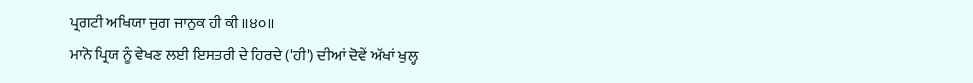ਪ੍ਰਗਟੀ ਅਖਿਯਾ ਜੁਗ ਜਾਨੁਕ ਹੀ ਕੀ ॥੪੦॥
ਮਾਨੋ ਪ੍ਰਿਯ ਨੂੰ ਵੇਖਣ ਲਈ ਇਸਤਰੀ ਦੇ ਹਿਰਦੇ ('ਹੀ') ਦੀਆਂ ਦੋਵੇਂ ਅੱਖਾਂ ਖੁਲ੍ਹ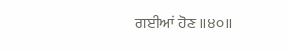ਗਈਆਂ ਹੋਣ ॥੪੦॥